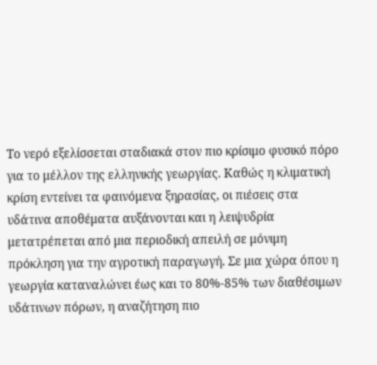Το νερό εξελίσσεται σταδιακά στον πιο κρίσιμο φυσικό πόρο για το μέλλον της ελληνικής γεωργίας. Καθώς η κλιματική κρίση εντείνει τα φαινόμενα ξηρασίας, οι πιέσεις στα υδάτινα αποθέματα αυξάνονται και η λειψυδρία μετατρέπεται από μια περιοδική απειλή σε μόνιμη πρόκληση για την αγροτική παραγωγή. Σε μια χώρα όπου η γεωργία καταναλώνει έως και το 80%-85% των διαθέσιμων υδάτινων πόρων, η αναζήτηση πιο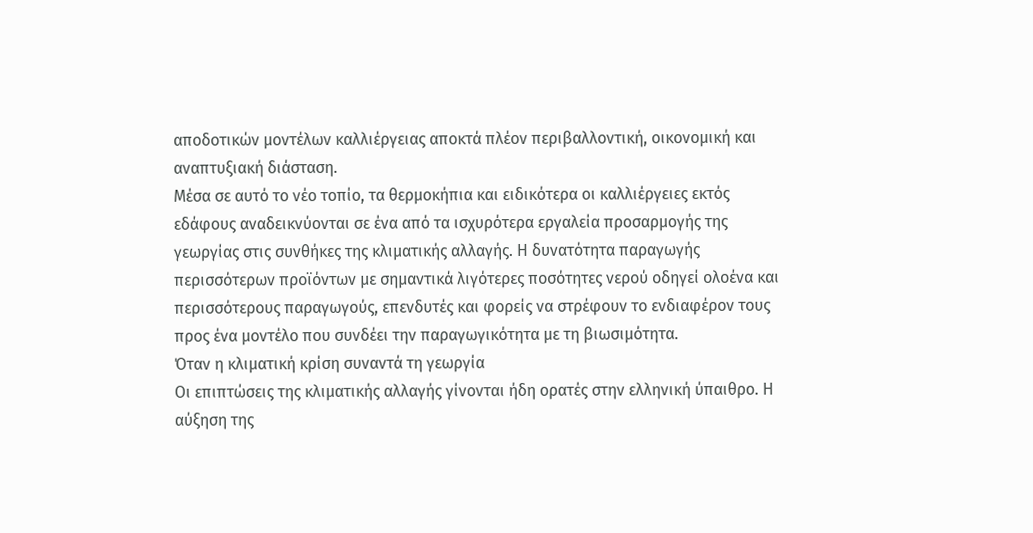αποδοτικών μοντέλων καλλιέργειας αποκτά πλέον περιβαλλοντική, οικονομική και αναπτυξιακή διάσταση.
Μέσα σε αυτό το νέο τοπίο, τα θερμοκήπια και ειδικότερα οι καλλιέργειες εκτός εδάφους αναδεικνύονται σε ένα από τα ισχυρότερα εργαλεία προσαρμογής της γεωργίας στις συνθήκες της κλιματικής αλλαγής. Η δυνατότητα παραγωγής περισσότερων προϊόντων με σημαντικά λιγότερες ποσότητες νερού οδηγεί ολοένα και περισσότερους παραγωγούς, επενδυτές και φορείς να στρέφουν το ενδιαφέρον τους προς ένα μοντέλο που συνδέει την παραγωγικότητα με τη βιωσιμότητα.
Όταν η κλιματική κρίση συναντά τη γεωργία
Οι επιπτώσεις της κλιματικής αλλαγής γίνονται ήδη ορατές στην ελληνική ύπαιθρο. Η αύξηση της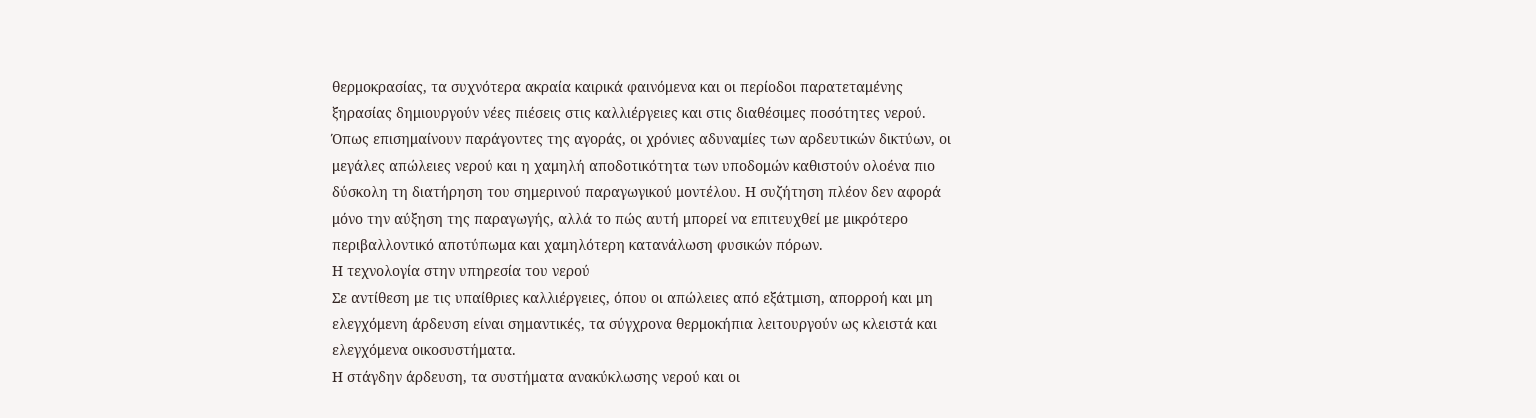θερμοκρασίας, τα συχνότερα ακραία καιρικά φαινόμενα και οι περίοδοι παρατεταμένης ξηρασίας δημιουργούν νέες πιέσεις στις καλλιέργειες και στις διαθέσιμες ποσότητες νερού.
Όπως επισημαίνουν παράγοντες της αγοράς, οι χρόνιες αδυναμίες των αρδευτικών δικτύων, οι μεγάλες απώλειες νερού και η χαμηλή αποδοτικότητα των υποδομών καθιστούν ολοένα πιο δύσκολη τη διατήρηση του σημερινού παραγωγικού μοντέλου. Η συζήτηση πλέον δεν αφορά μόνο την αύξηση της παραγωγής, αλλά το πώς αυτή μπορεί να επιτευχθεί με μικρότερο περιβαλλοντικό αποτύπωμα και χαμηλότερη κατανάλωση φυσικών πόρων.
Η τεχνολογία στην υπηρεσία του νερού
Σε αντίθεση με τις υπαίθριες καλλιέργειες, όπου οι απώλειες από εξάτμιση, απορροή και μη ελεγχόμενη άρδευση είναι σημαντικές, τα σύγχρονα θερμοκήπια λειτουργούν ως κλειστά και ελεγχόμενα οικοσυστήματα.
Η στάγδην άρδευση, τα συστήματα ανακύκλωσης νερού και οι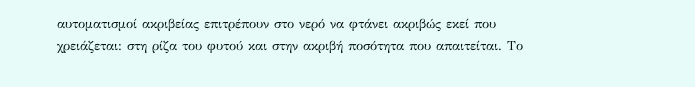αυτοματισμοί ακριβείας επιτρέπουν στο νερό να φτάνει ακριβώς εκεί που χρειάζεται: στη ρίζα του φυτού και στην ακριβή ποσότητα που απαιτείται. Το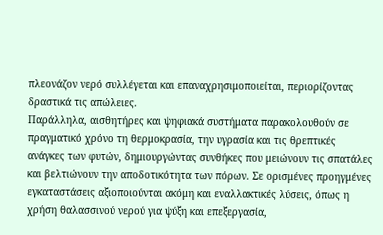πλεονάζον νερό συλλέγεται και επαναχρησιμοποιείται, περιορίζοντας δραστικά τις απώλειες.
Παράλληλα, αισθητήρες και ψηφιακά συστήματα παρακολουθούν σε πραγματικό χρόνο τη θερμοκρασία, την υγρασία και τις θρεπτικές ανάγκες των φυτών, δημιουργώντας συνθήκες που μειώνουν τις σπατάλες και βελτιώνουν την αποδοτικότητα των πόρων. Σε ορισμένες προηγμένες εγκαταστάσεις αξιοποιούνται ακόμη και εναλλακτικές λύσεις, όπως η χρήση θαλασσινού νερού για ψύξη και επεξεργασία,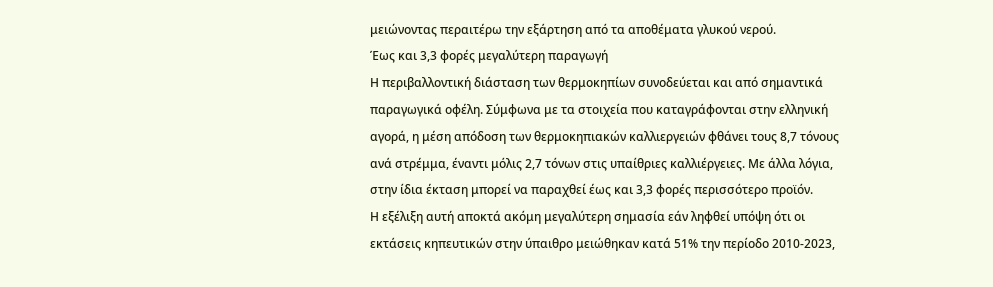μειώνοντας περαιτέρω την εξάρτηση από τα αποθέματα γλυκού νερού.
Έως και 3,3 φορές μεγαλύτερη παραγωγή
Η περιβαλλοντική διάσταση των θερμοκηπίων συνοδεύεται και από σημαντικά παραγωγικά οφέλη. Σύμφωνα με τα στοιχεία που καταγράφονται στην ελληνική αγορά, η μέση απόδοση των θερμοκηπιακών καλλιεργειών φθάνει τους 8,7 τόνους ανά στρέμμα, έναντι μόλις 2,7 τόνων στις υπαίθριες καλλιέργειες. Με άλλα λόγια, στην ίδια έκταση μπορεί να παραχθεί έως και 3,3 φορές περισσότερο προϊόν.
Η εξέλιξη αυτή αποκτά ακόμη μεγαλύτερη σημασία εάν ληφθεί υπόψη ότι οι εκτάσεις κηπευτικών στην ύπαιθρο μειώθηκαν κατά 51% την περίοδο 2010-2023,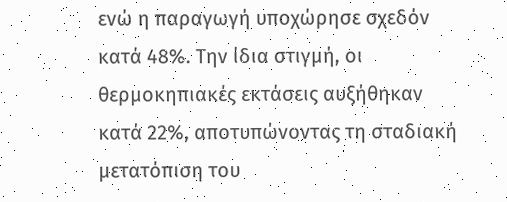ενώ η παραγωγή υποχώρησε σχεδόν κατά 48%. Την ίδια στιγμή, οι θερμοκηπιακές εκτάσεις αυξήθηκαν κατά 22%, αποτυπώνοντας τη σταδιακή μετατόπιση του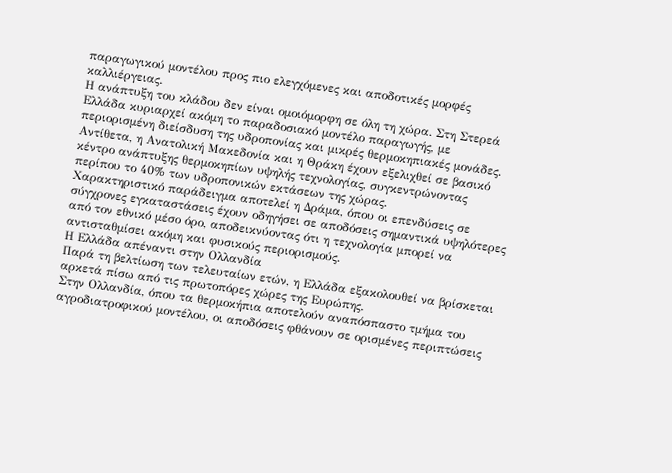παραγωγικού μοντέλου προς πιο ελεγχόμενες και αποδοτικές μορφές καλλιέργειας.
Η ανάπτυξη του κλάδου δεν είναι ομοιόμορφη σε όλη τη χώρα. Στη Στερεά Ελλάδα κυριαρχεί ακόμη το παραδοσιακό μοντέλο παραγωγής, με περιορισμένη διείσδυση της υδροπονίας και μικρές θερμοκηπιακές μονάδες. Αντίθετα, η Ανατολική Μακεδονία και η Θράκη έχουν εξελιχθεί σε βασικό κέντρο ανάπτυξης θερμοκηπίων υψηλής τεχνολογίας, συγκεντρώνοντας περίπου το 40% των υδροπονικών εκτάσεων της χώρας.
Χαρακτηριστικό παράδειγμα αποτελεί η Δράμα, όπου οι επενδύσεις σε σύγχρονες εγκαταστάσεις έχουν οδηγήσει σε αποδόσεις σημαντικά υψηλότερες από τον εθνικό μέσο όρο, αποδεικνύοντας ότι η τεχνολογία μπορεί να αντισταθμίσει ακόμη και φυσικούς περιορισμούς.
Η Ελλάδα απέναντι στην Ολλανδία
Παρά τη βελτίωση των τελευταίων ετών, η Ελλάδα εξακολουθεί να βρίσκεται αρκετά πίσω από τις πρωτοπόρες χώρες της Ευρώπης.
Στην Ολλανδία, όπου τα θερμοκήπια αποτελούν αναπόσπαστο τμήμα του αγροδιατροφικού μοντέλου, οι αποδόσεις φθάνουν σε ορισμένες περιπτώσεις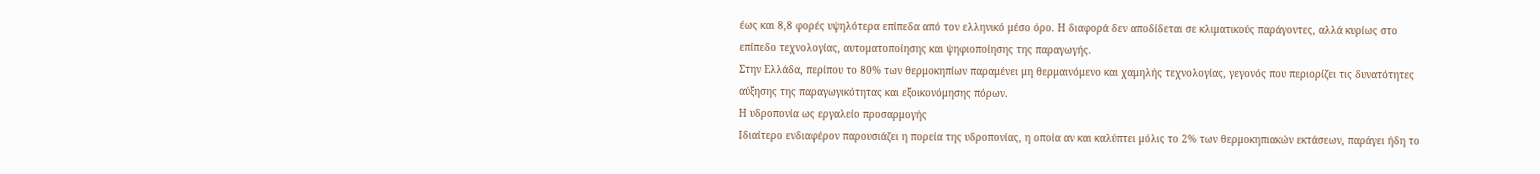έως και 8,8 φορές υψηλότερα επίπεδα από τον ελληνικό μέσο όρο. Η διαφορά δεν αποδίδεται σε κλιματικούς παράγοντες, αλλά κυρίως στο επίπεδο τεχνολογίας, αυτοματοποίησης και ψηφιοποίησης της παραγωγής.
Στην Ελλάδα, περίπου το 80% των θερμοκηπίων παραμένει μη θερμαινόμενο και χαμηλής τεχνολογίας, γεγονός που περιορίζει τις δυνατότητες αύξησης της παραγωγικότητας και εξοικονόμησης πόρων.
Η υδροπονία ως εργαλείο προσαρμογής
Ιδιαίτερο ενδιαφέρον παρουσιάζει η πορεία της υδροπονίας, η οποία αν και καλύπτει μόλις το 2% των θερμοκηπιακών εκτάσεων, παράγει ήδη το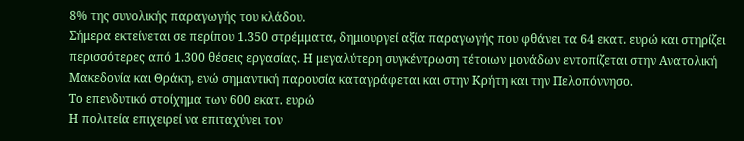8% της συνολικής παραγωγής του κλάδου.
Σήμερα εκτείνεται σε περίπου 1.350 στρέμματα, δημιουργεί αξία παραγωγής που φθάνει τα 64 εκατ. ευρώ και στηρίζει περισσότερες από 1.300 θέσεις εργασίας. Η μεγαλύτερη συγκέντρωση τέτοιων μονάδων εντοπίζεται στην Ανατολική Μακεδονία και Θράκη, ενώ σημαντική παρουσία καταγράφεται και στην Κρήτη και την Πελοπόννησο.
Το επενδυτικό στοίχημα των 600 εκατ. ευρώ
Η πολιτεία επιχειρεί να επιταχύνει τον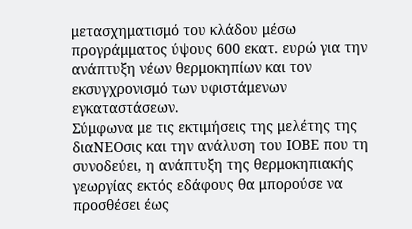μετασχηματισμό του κλάδου μέσω προγράμματος ύψους 600 εκατ. ευρώ για την ανάπτυξη νέων θερμοκηπίων και τον εκσυγχρονισμό των υφιστάμενων εγκαταστάσεων.
Σύμφωνα με τις εκτιμήσεις της μελέτης της διαΝΕΟσις και την ανάλυση του ΙΟΒΕ που τη συνοδεύει, η ανάπτυξη της θερμοκηπιακής γεωργίας εκτός εδάφους θα μπορούσε να προσθέσει έως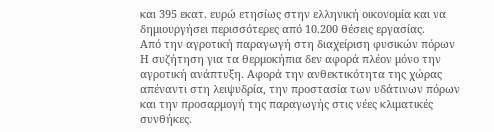και 395 εκατ. ευρώ ετησίως στην ελληνική οικονομία και να δημιουργήσει περισσότερες από 10.200 θέσεις εργασίας.
Από την αγροτική παραγωγή στη διαχείριση φυσικών πόρων
Η συζήτηση για τα θερμοκήπια δεν αφορά πλέον μόνο την αγροτική ανάπτυξη. Αφορά την ανθεκτικότητα της χώρας απέναντι στη λειψυδρία, την προστασία των υδάτινων πόρων και την προσαρμογή της παραγωγής στις νέες κλιματικές συνθήκες.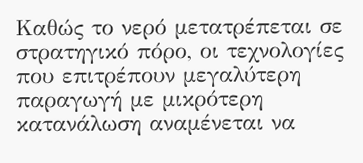Καθώς το νερό μετατρέπεται σε στρατηγικό πόρο, οι τεχνολογίες που επιτρέπουν μεγαλύτερη παραγωγή με μικρότερη κατανάλωση αναμένεται να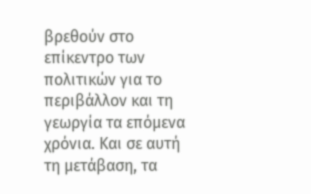βρεθούν στο επίκεντρο των πολιτικών για το περιβάλλον και τη γεωργία τα επόμενα χρόνια. Και σε αυτή τη μετάβαση, τα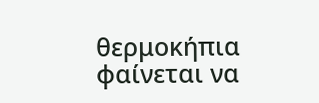θερμοκήπια φαίνεται να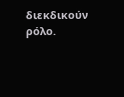διεκδικούν ρόλο.